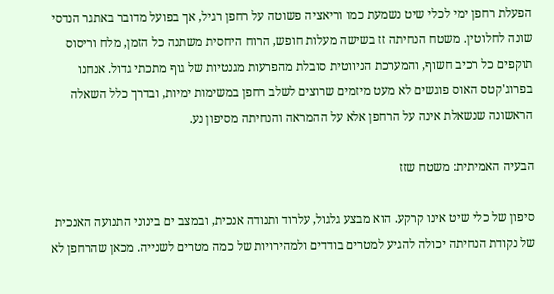הפעלת רחפן ימי לכלי שיט נשמעת כמו וריאציה פשוטה על רחפן רגיל, אך בפועל מדובר באתגר הנדסי שונה לחלוטין. משטח הנחיתה זז בשישה מעלות חופש, הרוח היחסית משתנה כל הזמן, מלח וריסוס תוקפים כל רכיב חשוף, והמערכת הניווטית סובלת מהפרעות מגנטיות של גוף מתכתי גדול. אנחנו בפרוג'קטס האוס פוגשים לא מעט מיזמים שרוצים לשלב רחפן במשימות ימיות, ובדרך כלל השאלה הראשונה שנשאלת אינה על הרחפן אלא על ההמראה והנחיתה מסיפון נע.

הבעיה האמיתית: משטח שזז

סיפון של כלי שיט אינו קרקע. הוא מבצע גלגול, עלרוד ותנודה אנכית, ובמצב ים בינוני התנועה האנכית של נקודת הנחיתה יכולה להגיע למטרים בודדים ולמהירויות של כמה מטרים לשנייה. מכאן שהרחפן לא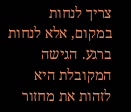צריך לנחות במקום, אלא לנחות ברגע. הגישה המקובלת היא לזהות את מחזור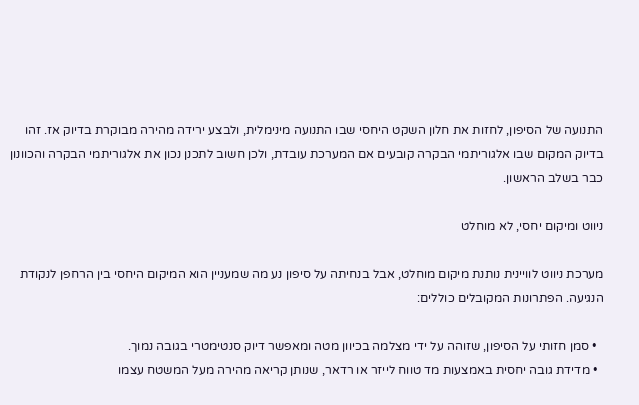התנועה של הסיפון, לחזות את חלון השקט היחסי שבו התנועה מינימלית, ולבצע ירידה מהירה מבוקרת בדיוק אז. זהו בדיוק המקום שבו אלגוריתמי הבקרה קובעים אם המערכת עובדת, ולכן חשוב לתכנן נכון את אלגוריתמי הבקרה והכוונון כבר בשלב הראשון.

ניווט ומיקום יחסי, לא מוחלט

מערכת ניווט לוויינית נותנת מיקום מוחלט, אבל בנחיתה על סיפון נע מה שמעניין הוא המיקום היחסי בין הרחפן לנקודת הנגיעה. הפתרונות המקובלים כוללים:

  • סמן חזותי על הסיפון, שזוהה על ידי מצלמה בכיוון מטה ומאפשר דיוק סנטימטרי בגובה נמוך.
  • מדידת גובה יחסית באמצעות מד טווח לייזר או רדאר, שנותן קריאה מהירה מעל המשטח עצמו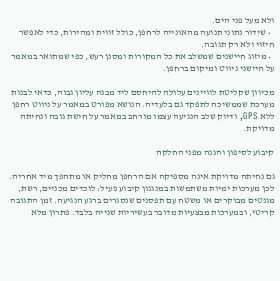ולא מעל פני הים.
  • שידור נתוני תנועה מהאונייה לרחפן, כולל זווית ומהירות, כדי לאפשר חיזוי ולא רק תגובה.
  • מיזוג חיישנים שמשלב את כל המקורות ומסנן רעש, כפי שמתואר במאמר על חיישני ניווט ומיקום ברחפן.

מכיוון שקליטת לוויינים עלולה להיחסם ליד מבנה עליון גבוה, כדאי לבנות מערכת שממשיכה לתפקד גם בלעדיה. הנושא מפורט במאמר על ניווט רחפן ללא GPS, ודיוק שלב הנגיעה עצמו מורחב במאמר על חישת גובה ונחיתה מדויקת.

קיבוע לסיפון והגנה מפני החלקה

גם נחיתה מדויקת אינה מספיקה אם הרחפן מחליק או מתהפך מיד אחריה. לכן מערכות ימיות משתמשות במנגנון קיבוע פעיל: לוכדים מכניים, רשת, מגנטים מבוקרים או משטח עם תפסנים שנסגרים ברגע הנגיעה. זמן התגובה קריטי, ובמערכות מבצעיות מדובר בעשיריות שנייה בלבד. פתרון מלא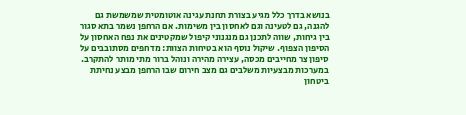בנושא בדרך כלל מגיע בצורת תחנת עגינה אוטומטית שמשמשת גם להגנה, גם לטעינה וגם לאחסון בין משימות. אם הרחפן נשמר בתא סגור בין גיחות, שווה לתכנן גם מנגנוני קיפול שמקטינים את נפח האחסון על הסיפון הצפוף. שיקול נוסף הוא בטיחות הצוות: מדחפים מסתובבים על סיפון צר מחייבים מכסה, עצירה מהירה ונוהל ברור מתי מותר להתקרב. במערכות מבצעיות משלבים גם מצב חירום שבו הרחפן מבצע נחיתת ביטחון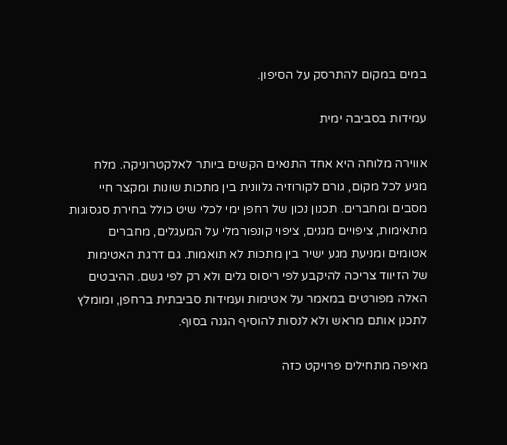במים במקום להתרסק על הסיפון.

עמידות בסביבה ימית

אווירה מלוחה היא אחד התנאים הקשים ביותר לאלקטרוניקה. מלח מגיע לכל מקום, גורם לקורוזיה גלוונית בין מתכות שונות ומקצר חיי מסבים ומחברים. תכנון נכון של רחפן ימי לכלי שיט כולל בחירת סגסוגות מתאימות, ציפויים מגנים, ציפוי קונפורמלי על המעגלים, מחברים אטומים ומניעת מגע ישיר בין מתכות לא תואמות. גם דרגת האטימות של הזיווד צריכה להיקבע לפי ריסוס גלים ולא רק לפי גשם. ההיבטים האלה מפורטים במאמר על אטימות ועמידות סביבתית ברחפן, ומומלץ לתכנן אותם מראש ולא לנסות להוסיף הגנה בסוף.

מאיפה מתחילים פרויקט כזה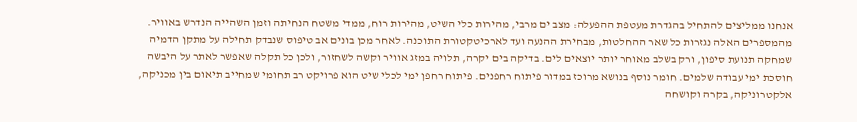אנחנו ממליצים להתחיל בהגדרת מעטפת ההפעלה: מצב ים מרבי, מהירות כלי השיט, מהירות רוח, ממדי משטח הנחיתה וזמן השהייה הנדרש באוויר. מהמספרים האלה נגזרות כל שאר ההחלטות, מבחירת ההנעה ועד לארכיטקטורת התוכנה. לאחר מכן בונים אב טיפוס שנבדק תחילה על מתקן הדמיה שמחקה תנועת סיפון, ורק בשלב מאוחר יותר יוצאים לים. בדיקה בים יקרה, תלויה במזג אוויר וקשה לשחזור, ולכן כל תקלה שאפשר לאתר על היבשה חוסכת ימי עבודה שלמים. חומר נוסף בנושא מרוכז במדור פיתוח רחפנים. פיתוח רחפן ימי לכלי שיט הוא פרויקט רב תחומי שמחייב תיאום בין מכניקה, אלקטרוניקה, בקרה וקושחה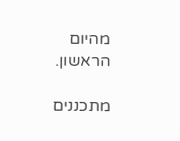מהיום הראשון.

מתכננים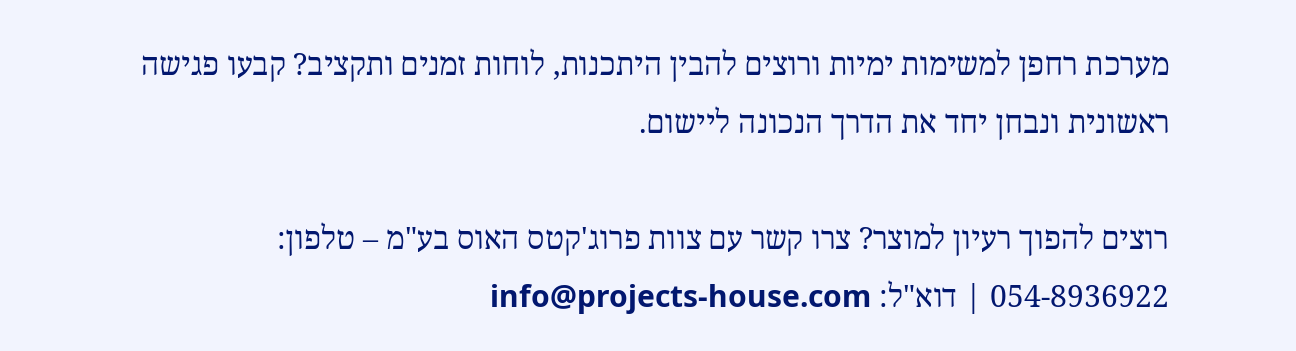מערכת רחפן למשימות ימיות ורוצים להבין היתכנות, לוחות זמנים ותקציב? קבעו פגישה ראשונית ונבחן יחד את הדרך הנכונה ליישום.

רוצים להפוך רעיון למוצר? צרו קשר עם צוות פרוג'קטס האוס בע"מ – טלפון: 054-8936922 | דוא"ל: info@projects-house.com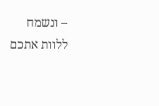– ונשמח ללוות אתכם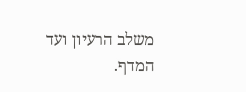משלב הרעיון ועד המדף.